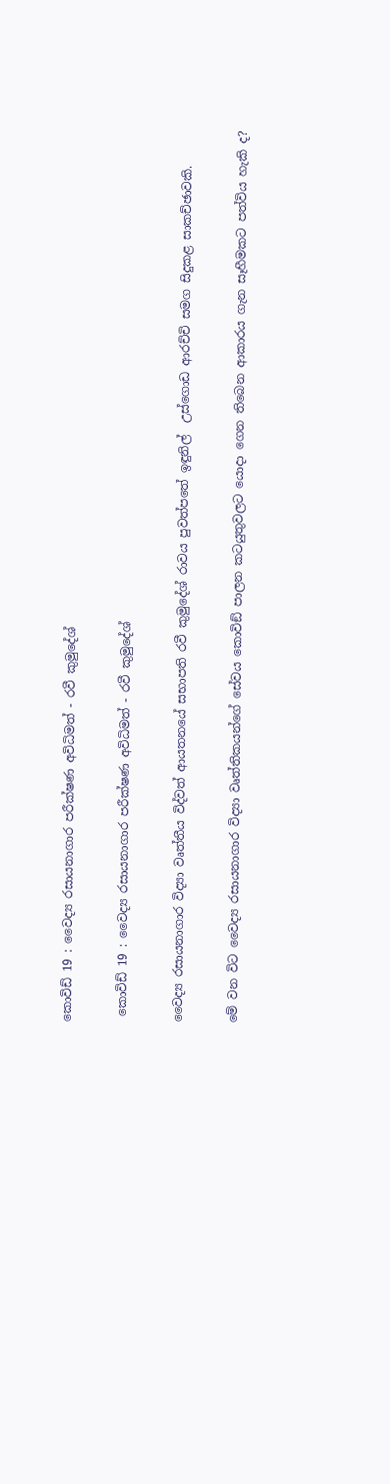කොවිඩ් 19 : වෛද්‍ය රසායනාගාර පරීක්ෂණ අවිධිමත් - රවී කුමුදේශ්

 කොවිඩ් 19 : වෛද්‍ය රසායනාගාර පරීක්ෂණ අවිධිමත් - රවී කුමුදේශ්

වෛද්‍ය රසායනාගාර විද්‍යා වෘත්තීය විද්වත් ආයතනයේ සභාපති රවී කුමුදේශ් රාවය පුවත්පතේ ඉඳුනිල්  උස්ගොඩ ආරච්චි සමග සිදුකළ සාකච්ඡාවකි.

මේ වන විට වෛද්‍ය රසායනාගාර විද්‍යා වෘත්තිකයන්ගේ සේවය කොවිඞ් පාලන කටයුතුවලට යොදා ගෙන තිබෙන ආකාරය ගැන සෑහීමකට පත්විය හැකි ද?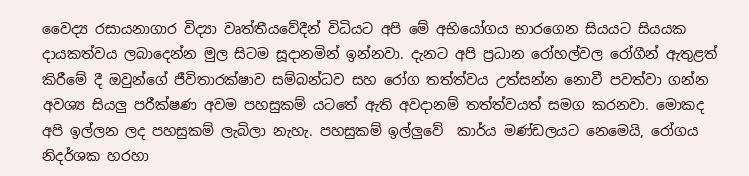වෛද්‍ය රසායනාගාර විද්‍යා වෘත්තීයවේදීන් විධියට අපි මේ අභියෝගය භාරගෙන සියයට සියයක දායකත්වය ලබාදෙන්න මුල සිටම සූදානමින් ඉන්නවා. දැනට අපි ප්‍රධාන රෝහල්වල රෝගීන් ඇතුළත් කිරීමේ දී ඔවුන්ගේ ජීවිතාරක්ෂාව සම්බන්ධව සහ රෝග තත්ත්වය උත්සන්න නොවී පවත්වා ගන්න අවශ්‍ය සියලු පරීක්ෂණ අවම පහසුකම් යටතේ ඇති අවදානම් තත්ත්වයත් සමග කරනවා. මොකද අපි ඉල්ලන ලද පහසුකම් ලැබිලා නැහැ. පහසුකම් ඉල්ලුවේ  කාර්ය මණ්ඩලයට නෙමෙයි, රෝගය නිදර්ශක හරහා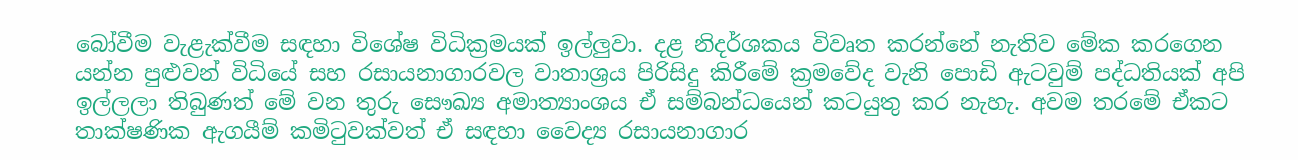බෝවීම වැළැක්වීම සඳහා විශේෂ විධික්‍රමයක් ඉල්ලුවා. දළ නිදර්ශකය විවෘත කරන්නේ නැතිව මේක කරගෙන යන්න පුළුවන් විධියේ සහ රසායනාගාරවල වාතාශ්‍රය පිරිසිදු කිරීමේ ක්‍රමවේද වැනි පොඩි ඇටවුම් පද්ධතියක් අපි ඉල්ලලා තිබුණත් මේ වන තුරු සෞඛ්‍ය අමාත්‍යාංශය ඒ සම්බන්ධයෙන් කටයුතු කර නැහැ. අවම තරමේ ඒකට තාක්ෂණික ඇගයීම් කමිටුවක්වත් ඒ සඳහා වෛද්‍ය රසායනාගාර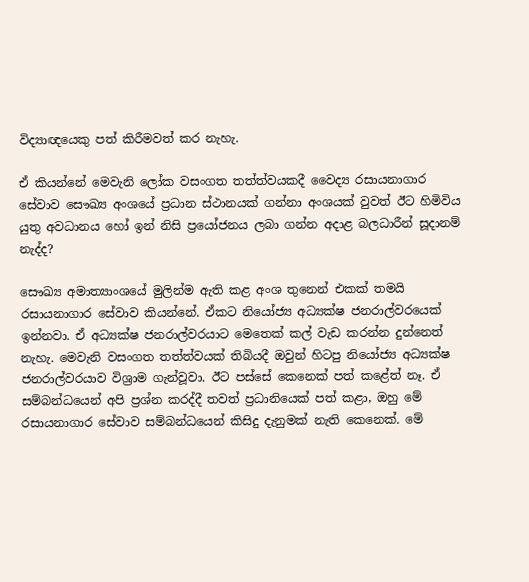විද්‍යාඥයෙකු පත් කිරීමවත් කර නැහැ.

ඒ කියන්නේ මෙවැනි ලෝක වසංගත තත්ත්වයකදී වෛද්‍ය රසායනාගාර සේවාව සෞඛ්‍ය අංශයේ ප්‍රධාන ස්ථානයක් ගන්නා අංශයක් වුවත් ඊට හිමිවිය යුතු අවධානය හෝ ඉන් නිසි ප්‍රයෝජනය ලබා ගන්න අදාළ බලධාරීන් සූදානම් නැද්ද?

සෞඛ්‍ය අමාත්‍යාංශයේ මුලින්ම ඇති කළ අංශ තුනෙන් එකක් තමයි රසායනාගාර සේවාව කියන්නේ. ඒකට නියෝජ්‍ය අධ්‍යක්ෂ ජනරාල්වරයෙක් ඉන්නවා. ඒ අධ්‍යක්ෂ ජනරාල්වරයාට මෙතෙක් කල් වැඩ කරන්න දුන්නෙත් නැහැ. මෙවැනි වසංගත තත්ත්වයක් තිබියදී ඔවුන් හිටපු නියෝජ්‍ය අධ්‍යක්ෂ ජනරාල්වරයාව විශ්‍රාම ගැන්වූවා. ඊට පස්සේ කෙනෙක් පත් කළේත් නෑ. ඒ සම්බන්ධයෙන් අපි ප්‍රශ්න කරද්දී තවත් ප්‍රධානියෙක් පත් කළා, ඔහු මේ රසායනාගාර සේවාව සම්බන්ධයෙන් කිසිදු දැනුමක් නැති කෙනෙක්. මේ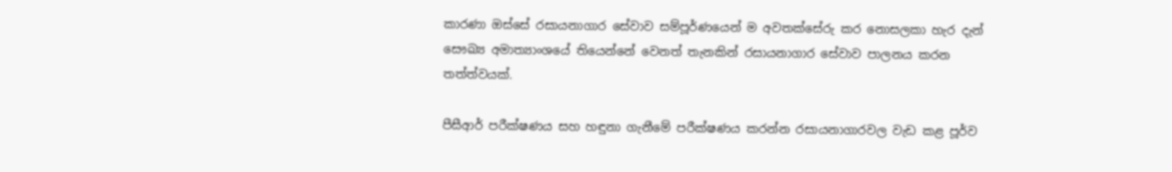කාරණා ඔස්සේ රසායනාගාර සේවාව සම්පූර්ණයෙන් ම අවතක්සේරු කර නොසලකා හැර දැන් සෞඛ්‍ය අමාත්‍යාංශයේ තියෙන්නේ වෙනත් තැනකින් රසායනාගාර සේවාව පාලනය කරන තත්ත්වයක්.

පීසීආර් පරීක්ෂණය සහ හඳුනා ගැනීමේ පරීක්ෂණය කරන්න රසායනාගාරවල වැඩ කළ පූර්ව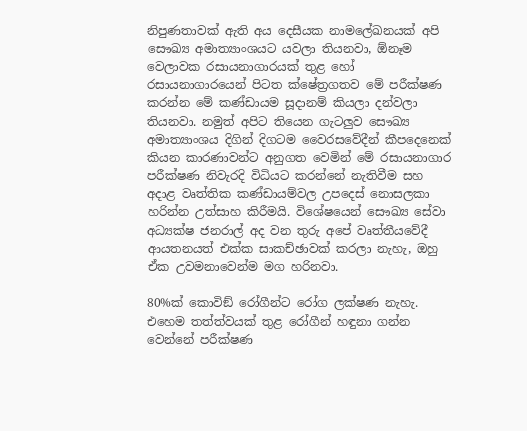නිපුණතාවක් ඇති අය දෙසීයක නාමලේඛනයක් අපි සෞඛ්‍ය අමාත්‍යාංශයට යවලා තියනවා, ඕනෑම වෙලාවක රසායනාගාරයක් තුළ හෝ රසායනාගාරයෙන් පිටත ක්ෂේත්‍රගතව මේ පරීක්ෂණ කරන්න මේ කණ්ඩායම සූදානම් කියලා දන්වලා තියනවා. නමුත් අපිට තියෙන ගැටලුව සෞඛ්‍ය අමාත්‍යාංශය දිගින් දිගටම වෛරසවේදීන් කීපදෙනෙක් කියන කාරණාවන්ට අනුගත වෙමින් මේ රසායනාගාර පරීක්ෂණ නිවැරදි විධියට කරන්නේ නැතිවීම සහ අදාළ වෘත්තික කණ්ඩායම්වල උපදෙස් නොසලකා හරින්න උත්සාහ කිරීමයි. විශේෂයෙන් සෞඛ්‍ය සේවා අධ්‍යක්ෂ ජනරාල් අද වන තුරු අපේ වෘත්තීයවේදී ආයතනයත් එක්ක සාකච්ඡාවක් කරලා නැහැ, ඔහු ඒක උවමනාවෙන්ම මග හරිනවා.

80%ක් කොවිඞ් රෝගීන්ට රෝග ලක්ෂණ නැහැ. එහෙම තත්ත්වයක් තුළ රෝගීන් හඳුනා ගන්න වෙන්නේ පරීක්ෂණ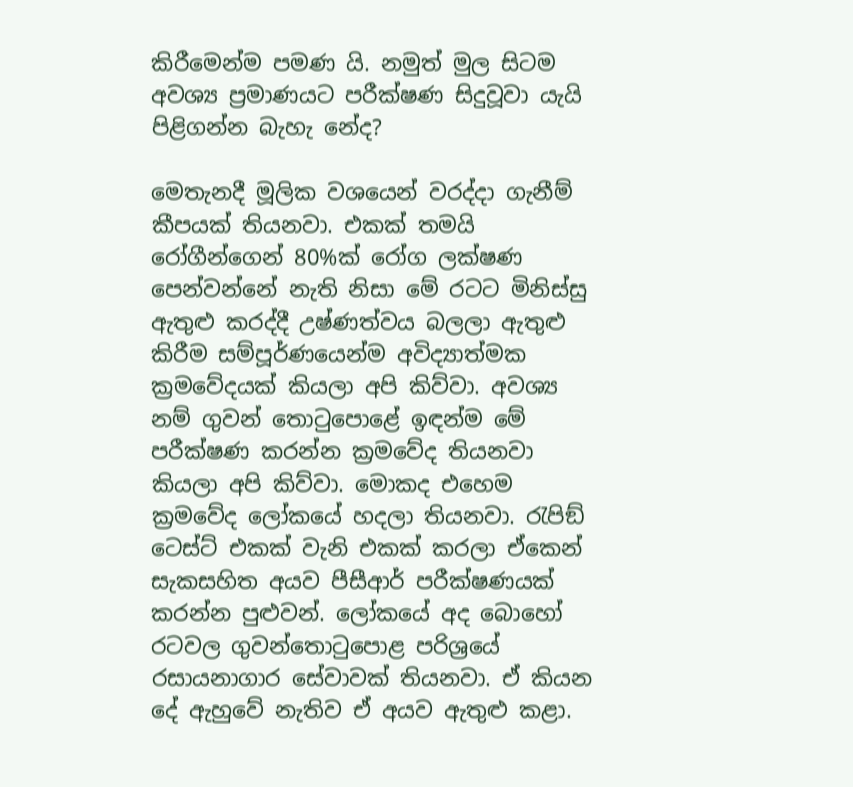කිරීමෙන්ම පමණ යි. නමුත් මුල සිටම අවශ්‍ය ප්‍රමාණයට පරීක්ෂණ සිදුවූවා යැයි පිළිගන්න බැහැ නේද?

මෙතැනදී මූලික වශයෙන් වරද්දා ගැනීම් කීපයක් තියනවා. එකක් තමයි රෝගීන්ගෙන් 80%ක් රෝග ලක්ෂණ පෙන්වන්නේ නැති නිසා මේ රටට මිනිස්සු ඇතුළු කරද්දී උෂ්ණත්වය බලලා ඇතුළු කිරීම සම්පූර්ණයෙන්ම අවිද්‍යාත්මක ක්‍රමවේදයක් කියලා අපි කිව්වා. අවශ්‍ය නම් ගුවන් තොටුපොළේ ඉඳන්ම මේ පරීක්ෂණ කරන්න ක්‍රමවේද තියනවා කියලා අපි කිව්වා. මොකද එහෙම ක්‍රමවේද ලෝකයේ හදලා තියනවා. රැපිඞ් ටෙස්ට් එකක් වැනි එකක් කරලා ඒකෙන් සැකසහිත අයව පීසීආර් පරීක්ෂණයක් කරන්න පුළුවන්. ලෝකයේ අද බොහෝ රටවල ගුවන්තොටුපොළ පරිශ්‍රයේ රසායනාගාර සේවාවක් තියනවා. ඒ කියන දේ ඇහුවේ නැතිව ඒ අයව ඇතුළු කළා.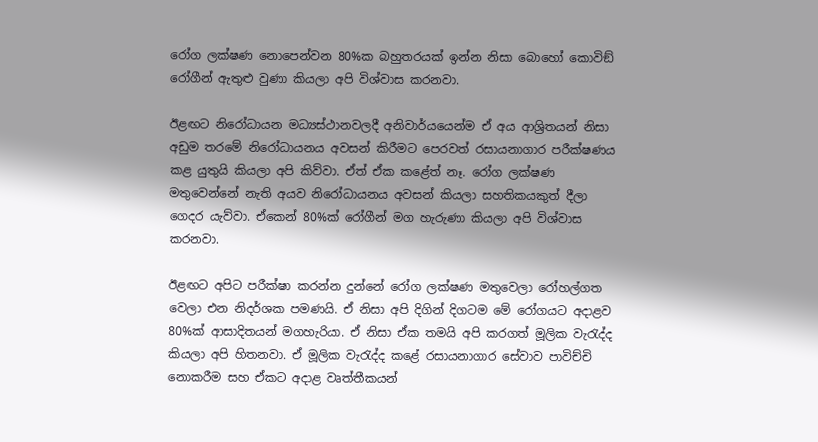රෝග ලක්ෂණ නොපෙන්වන 80%ක බහුතරයක් ඉන්න නිසා බොහෝ කොවිඞ් රෝගීන් ඇතුළු වුණා කියලා අපි විශ්වාස කරනවා.

ඊළඟට නිරෝධායන මධ්‍යස්ථානවලදී අනිවාර්යයෙන්ම ඒ අය ආශ්‍රිතයන් නිසා අඩුම තරමේ නිරෝධායනය අවසන් කිරීමට පෙරවත් රසායනාගාර පරීක්ෂණය කළ යුතුයි කියලා අපි කිව්වා. ඒත් ඒක කළේත් නෑ. රෝග ලක්ෂණ මතුවෙන්නේ නැති අයව නිරෝධායනය අවසන් කියලා සහතිකයකුත් දීලා ගෙදර යැව්වා. ඒකෙන් 80%ක් රෝගීන් මග හැරුණා කියලා අපි විශ්වාස කරනවා.

ඊළඟට අපිට පරීක්ෂා කරන්න දුන්නේ රෝග ලක්ෂණ මතුවෙලා රෝහල්ගත වෙලා එන නිදර්ශක පමණයි. ඒ නිසා අපි දිගින් දිගටම මේ රෝගයට අදාළව 80%ක් ආසාදිතයන් මගහැරියා. ඒ නිසා ඒක තමයි අපි කරගත් මූලික වැරැද්ද කියලා අපි හිතනවා. ඒ මූලික වැරැද්ද කළේ රසායනාගාර සේවාව පාවිච්චි නොකරීම සහ ඒකට අදාළ වෘත්තීකයන්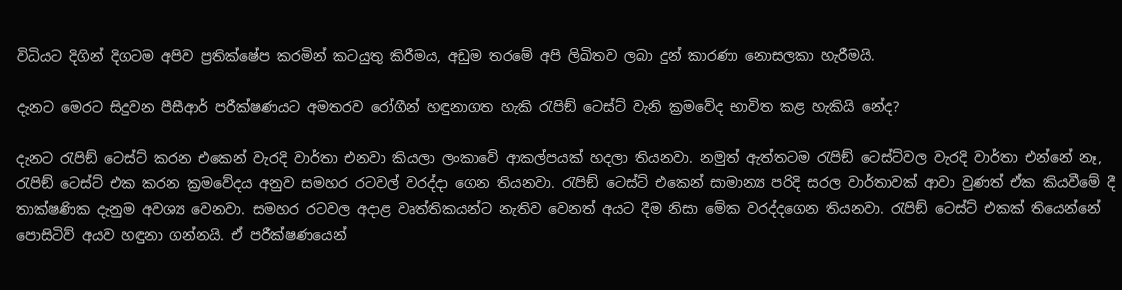විධියට දිගින් දිගටම අපිව ප්‍රතික්ෂේප කරමින් කටයුතු කිරීමය, අඩුම තරමේ අපි ලිඛිතව ලබා දුන් කාරණා නොසලකා හැරීමයි.

දැනට මෙරට සිදුවන පීසීආර් පරීක්ෂණයට අමතරව රෝගීන් හඳුනාගත හැකි රැපිඞ් ටෙස්ට් වැනි ක්‍රමවේද භාවිත කළ හැකියි නේද?

දැනට රැපිඞ් ටෙස්ට් කරන එකෙන් වැරදි වාර්තා එනවා කියලා ලංකාවේ ආකල්පයක් හදලා තියනවා. නමුත් ඇත්තටම රැපිඞ් ටෙස්ට්වල වැරදි වාර්තා එන්නේ නෑ, රැපිඞ් ටෙස්ට් එක කරන ක්‍රමවේදය අනුව සමහර රටවල් වරද්දා ගෙන තියනවා. රැපිඞ් ටෙස්ට් එකෙන් සාමාන්‍ය පරිදි සරල වාර්තාවක් ආවා වුණත් ඒක කියවීමේ දී තාක්ෂණික දැනුම අවශ්‍ය වෙනවා. සමහර රටවල අදාළ වෘත්තිකයන්ට නැතිව වෙනත් අයට දීම නිසා මේක වරද්දගෙන තියනවා. රැපිඞ් ටෙස්ට් එකක් තියෙන්නේ පොසිටිව් අයව හඳුනා ගන්නයි. ඒ පරීක්ෂණයෙන්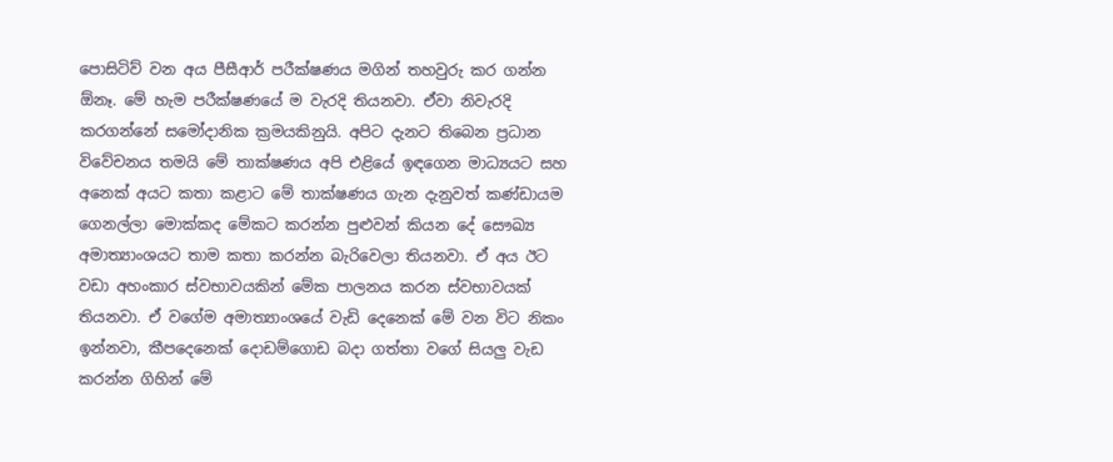පොසිටිව් වන අය පීසීආර් පරීක්ෂණය මගින් තහවුරු කර ගන්න ඕනෑ. මේ හැම පරීක්ෂණයේ ම වැරදි තියනවා. ඒවා නිවැරදි කරගන්නේ සමෝදානික ක්‍රමයකිනුයි. අපිට දැනට තිබෙන ප්‍රධාන විවේචනය තමයි මේ තාක්ෂණය අපි එළියේ ඉඳගෙන මාධ්‍යයට සහ අනෙක් අයට කතා කළාට මේ තාක්ෂණය ගැන දැනුවත් කණ්ඩායම ගෙනල්ලා මොක්කද මේකට කරන්න පුළුවන් කියන දේ සෞඛ්‍ය අමාත්‍යාංශයට තාම කතා කරන්න බැරිවෙලා තියනවා. ඒ අය ඊට වඩා අහංකාර ස්වභාවයකින් මේක පාලනය කරන ස්වභාවයක් තියනවා. ඒ වගේම අමාත්‍යාංශයේ වැඩි දෙනෙක් මේ වන විට නිකං ඉන්නවා, කීපදෙනෙක් දොඩම්ගොඩ බදා ගත්තා වගේ සියලු වැඩ කරන්න ගිහින් මේ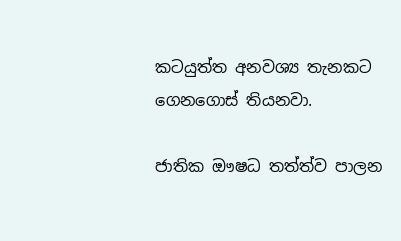කටයුත්ත අනවශ්‍ය තැනකට ගෙනගොස් තියනවා.

ජාතික ඖෂධ තත්ත්ව පාලන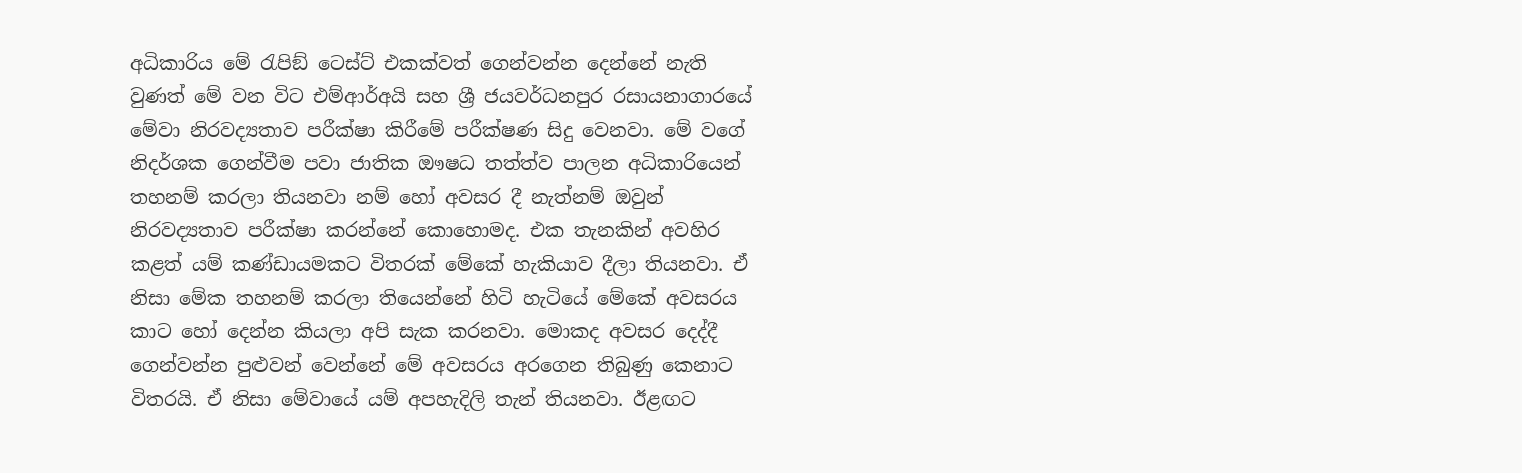අධිකාරිය මේ රැපිඞ් ටෙස්ට් එකක්වත් ගෙන්වන්න දෙන්නේ නැති වුණත් මේ වන විට එම්ආර්අයි සහ ශ්‍රී ජයවර්ධනපුර රසායනාගාරයේ මේවා නිරවද්‍යතාව පරීක්ෂා කිරීමේ පරීක්ෂණ සිදු වෙනවා. මේ වගේ නිදර්ශක ගෙන්වීම පවා ජාතික ඖෂධ තත්ත්ව පාලන අධිකාරියෙන් තහනම් කරලා තියනවා නම් හෝ අවසර දී නැත්නම් ඔවුන් නිරවද්‍යතාව පරීක්ෂා කරන්නේ කොහොමද. එක තැනකින් අවහිර කළත් යම් කණ්ඩායමකට විතරක් මේකේ හැකියාව දීලා තියනවා. ඒ නිසා මේක තහනම් කරලා තියෙන්නේ හිටි හැටියේ මේකේ අවසරය කාට හෝ දෙන්න කියලා අපි සැක කරනවා. මොකද අවසර දෙද්දී ගෙන්වන්න පුළුවන් වෙන්නේ මේ අවසරය අරගෙන තිබුණු කෙනාට විතරයි. ඒ නිසා මේවායේ යම් අපහැදිලි තැන් තියනවා. ඊළඟට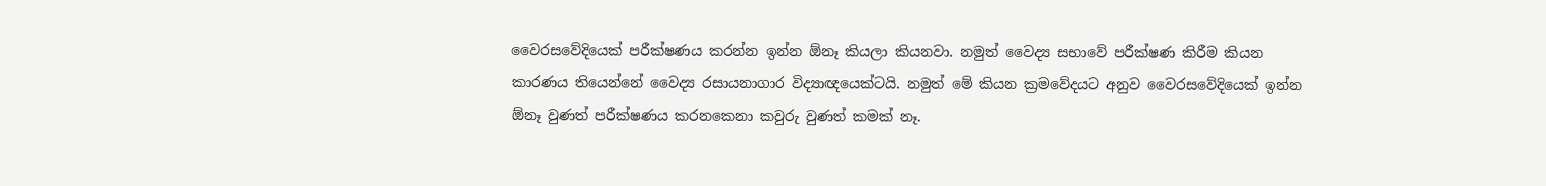වෛරසවේදියෙක් පරීක්ෂණය කරන්න ඉන්න ඕනෑ කියලා කියනවා. නමුත් වෛද්‍ය සභාවේ පරීක්ෂණ කිරීම කියන කාරණය තියෙන්නේ වෛද්‍ය රසායනාගාර විද්‍යාඥයෙක්ටයි. නමුත් මේ කියන ක්‍රමවේදයට අනුව වෛරසවේදියෙක් ඉන්න ඕනෑ වුණත් පරීක්ෂණය කරනකෙනා කවුරු වුණත් කමක් නෑ.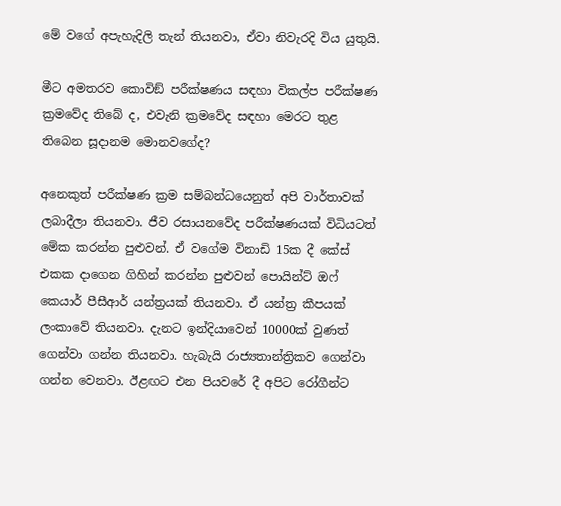මේ වගේ අපැහැදිලි තැන් තියනවා, ඒවා නිවැරදි විය යුතුයි.

මීට අමතරව කොවිඞ් පරීක්ෂණය සඳහා විකල්ප පරීක්ෂණ ක්‍රමවේද තිබේ ද, එවැනි ක්‍රමවේද සඳහා මෙරට තුළ තිබෙන සූදානම මොනවගේද?

අනෙකුත් පරීක්ෂණ ක්‍රම සම්බන්ධයෙනුත් අපි වාර්තාවක් ලබාදීලා තියනවා. ජීව රසායනවේද පරීක්ෂණයක් විධියටත් මේක කරන්න පුළුවන්. ඒ වගේම විනාඩි 15ක දී කේස් එකක දාගෙන ගිහින් කරන්න පුළුවන් පොයින්ට් ඔෆ් කෙයාර් පීසීආර් යන්ත්‍රයක් තියනවා. ඒ යන්ත්‍ර කීපයක් ලංකාවේ තියනවා. දැනට ඉන්දියාවෙන් 10000ක් වුණත් ගෙන්වා ගන්න තියනවා. හැබැයි රාජ්‍යතාන්ත්‍රිකව ගෙන්වා ගන්න වෙනවා. ඊළඟට එන පියවරේ දී අපිට රෝගීන්ට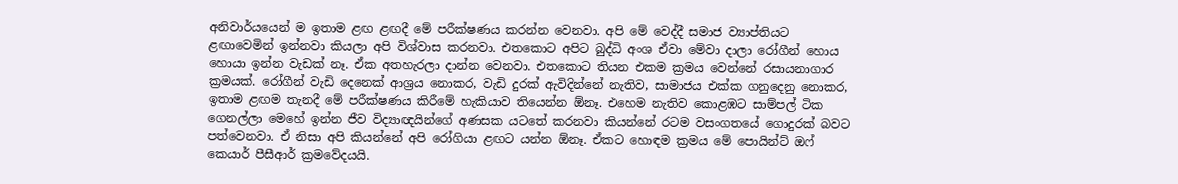අනිවාර්යයෙන් ම ඉතාම ළඟ ළඟදී මේ පරීක්ෂණය කරන්න වෙනවා. අපි මේ වෙද්දී සමාජ ව්‍යාප්තියට ළඟාවෙමින් ඉන්නවා කියලා අපි විශ්වාස කරනවා. එතකොට අපිට බුද්ධි අංශ ඒවා මේවා දාලා රෝගීන් හොය හොයා ඉන්න වැඩක් නෑ. ඒක අතහැරලා දාන්න වෙනවා. එතකොට තියන එකම ක්‍රමය වෙන්නේ රසායනාගාර ක්‍රමයක්. රෝගීන් වැඩි දෙනෙක් ආශ්‍රය නොකර, වැඩි දුරක් ඇවිදින්නේ නැතිව, සාමාජය එක්ක ගනුදෙනු නොකර, ඉතාම ළඟම තැනදී මේ පරීක්ෂණය කිරීමේ හැකියාව තියෙන්න ඕනෑ. එහෙම නැතිව කොළඹට සාම්පල් ටික ගෙනල්ලා මෙහේ ඉන්න ජීව විද්‍යාඥයින්ගේ අණසක යටතේ කරනවා කියන්නේ රටම වසංගතයේ ගොදුරක් බවට පත්වෙනවා. ඒ නිසා අපි කියන්නේ අපි රෝගියා ළඟට යන්න ඕනෑ. ඒකට හොඳම ක්‍රමය මේ පොයින්ට් ඔෆ් කෙයාර් පීසීආර් ක්‍රමවේදයයි.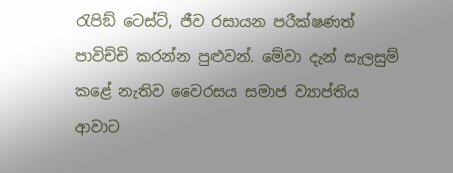රැපිඞ් ටෙස්ට්, ජීව රසායන පරීක්ෂණත් පාවිච්චි කරන්න පුළුවන්. මේවා දැන් සැලසුම් කළේ නැතිව වෛරසය සමාජ ව්‍යාප්තිය ආවාට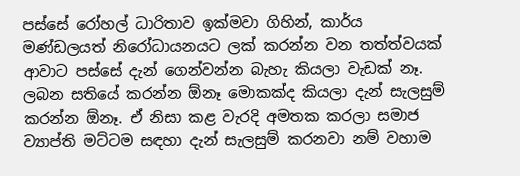පස්සේ රෝහල් ධාරිතාව ඉක්මවා ගිහින්, කාර්ය මණ්ඩලයත් නිරෝධායනයට ලක් කරන්න වන තත්ත්වයක් ආවාට පස්සේ දැන් ගෙන්වන්න බැහැ කියලා වැඩක් නෑ. ලබන සතියේ කරන්න ඕනෑ මොකක්ද කියලා දැන් සැලසුම් කරන්න ඕනෑ. ඒ නිසා කළ වැරදි අමතක කරලා සමාජ ව්‍යාප්ති මට්ටම සඳහා දැන් සැලසුම් කරනවා නම් වහාම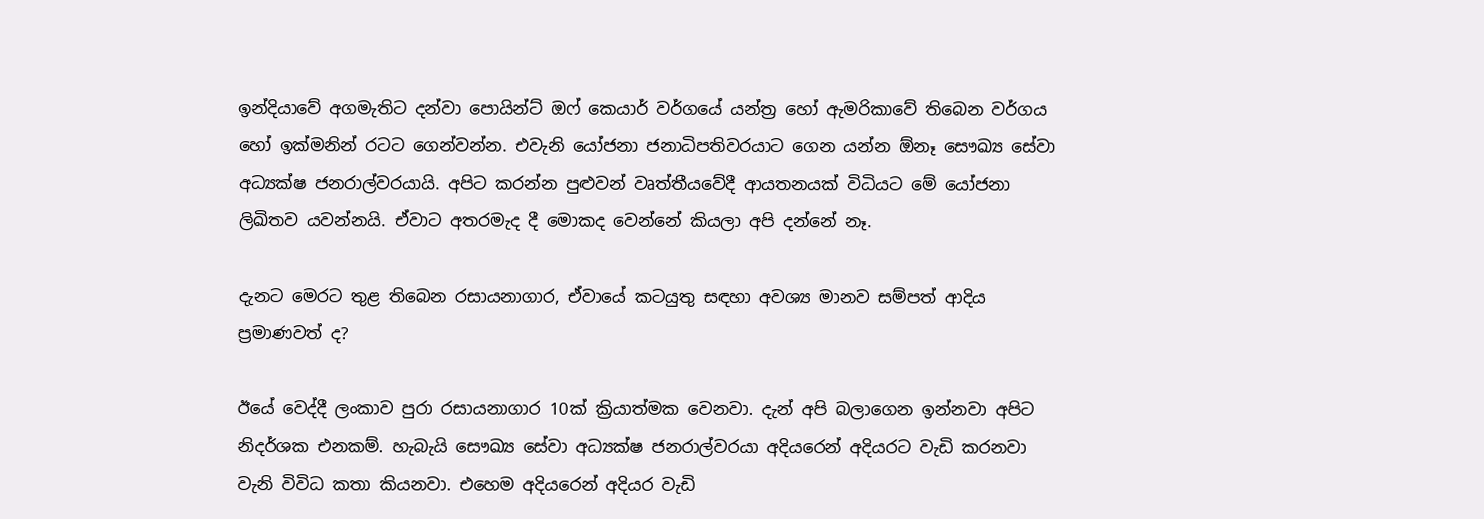ඉන්දියාවේ අගමැතිට දන්වා පොයින්ට් ඔෆ් කෙයාර් වර්ගයේ යන්ත්‍ර හෝ ඇමරිකාවේ තිබෙන වර්ගය හෝ ඉක්මනින් රටට ගෙන්වන්න. එවැනි යෝජනා ජනාධිපතිවරයාට ගෙන යන්න ඕනෑ සෞඛ්‍ය සේවා අධ්‍යක්ෂ ජනරාල්වරයායි. අපිට කරන්න පුළුවන් වෘත්තීයවේදී ආයතනයක් විධියට මේ යෝජනා ලිඛිතව යවන්නයි. ඒවාට අතරමැද දී මොකද වෙන්නේ කියලා අපි දන්නේ නෑ.

දැනට මෙරට තුළ තිබෙන රසායනාගාර, ඒවායේ කටයුතු සඳහා අවශ්‍ය මානව සම්පත් ආදිය ප්‍රමාණවත් ද?

ඊයේ වෙද්දී ලංකාව පුරා රසායනාගාර 10ක් ක්‍රියාත්මක වෙනවා. දැන් අපි බලාගෙන ඉන්නවා අපිට නිදර්ශක එනකම්. හැබැයි සෞඛ්‍ය සේවා අධ්‍යක්ෂ ජනරාල්වරයා අදියරෙන් අදියරට වැඩි කරනවා වැනි විවිධ කතා කියනවා. එහෙම අදියරෙන් අදියර වැඩි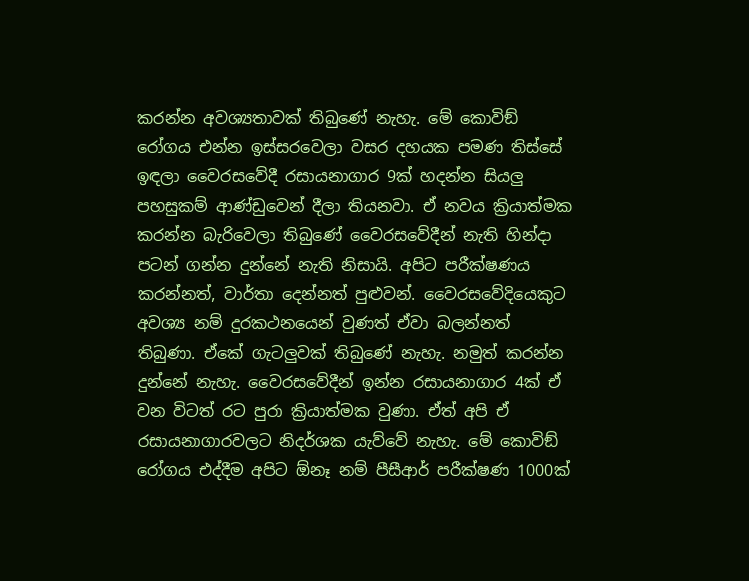කරන්න අවශ්‍යතාවක් තිබුණේ නැහැ. මේ කොවිඞ් රෝගය එන්න ඉස්සරවෙලා වසර දහයක පමණ තිස්සේ ඉඳලා වෛරසවේදී රසායනාගාර 9ක් හදන්න සියලු පහසුකම් ආණ්ඩුවෙන් දීලා තියනවා. ඒ නවය ක්‍රියාත්මක කරන්න බැරිවෙලා තිබුණේ වෛරසවේදීන් නැති හින්දා පටන් ගන්න දුන්නේ නැති නිසායි. අපිට පරීක්ෂණය කරන්නත්, වාර්තා දෙන්නත් පුළුවන්. වෛරසවේදියෙකුට අවශ්‍ය නම් දුරකථනයෙන් වුණත් ඒවා බලන්නත් තිබුණා. ඒකේ ගැටලුවක් තිබුණේ නැහැ. නමුත් කරන්න දුන්නේ නැහැ. වෛරසවේදීන් ඉන්න රසායනාගාර 4ක් ඒ වන විටත් රට පුරා ක්‍රියාත්මක වුණා. ඒත් අපි ඒ රසායනාගාරවලට නිදර්ශක යැව්වේ නැහැ. මේ කොවිඞ් රෝගය එද්දීම අපිට ඕනෑ නම් පීසීආර් පරීක්ෂණ 1000ක්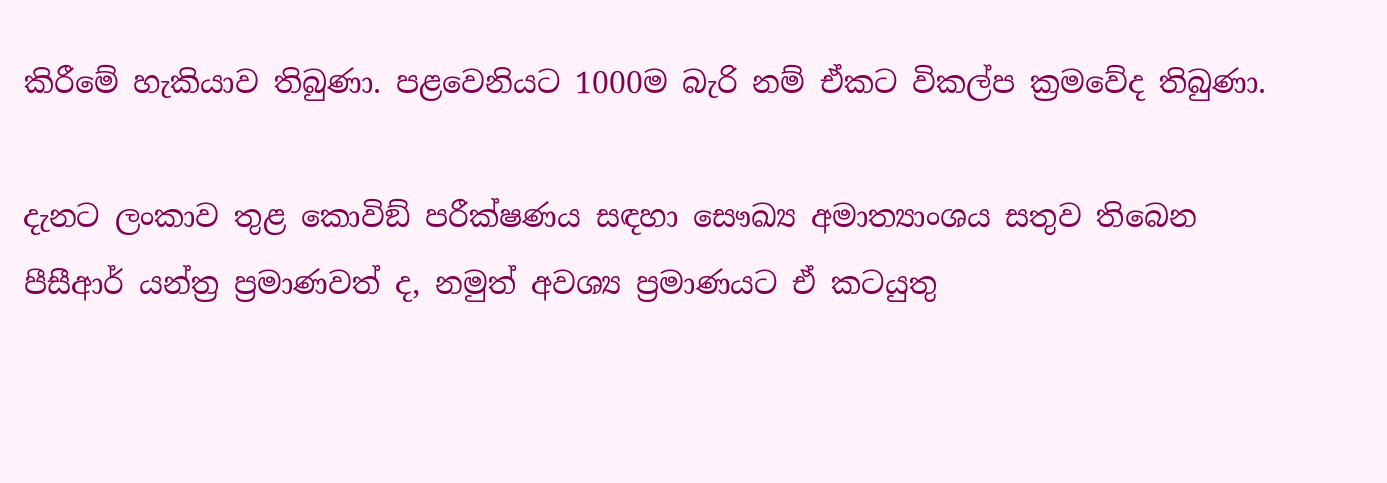කිරීමේ හැකියාව තිබුණා. පළවෙනියට 1000ම බැරි නම් ඒකට විකල්ප ක්‍රමවේද තිබුණා.

දැනට ලංකාව තුළ කොවිඞ් පරීක්ෂණය සඳහා සෞඛ්‍ය අමාත්‍යාංශය සතුව තිබෙන පීසීආර් යන්ත්‍ර ප්‍රමාණවත් ද, නමුත් අවශ්‍ය ප්‍රමාණයට ඒ කටයුතු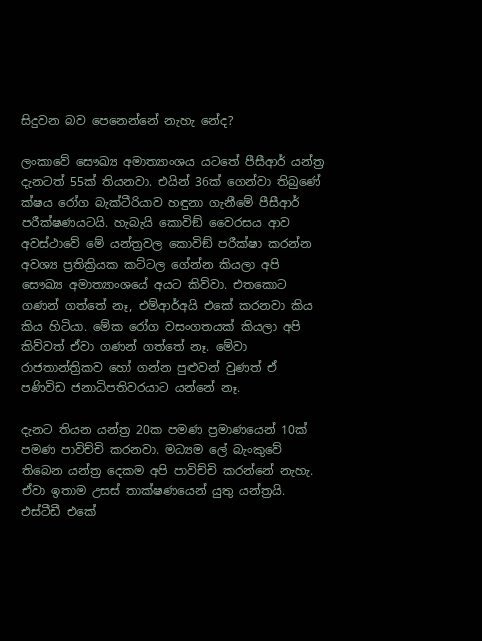සිදුවන බව පෙනෙන්නේ නැහැ නේද?

ලංකාවේ සෞඛ්‍ය අමාත්‍යාංශය යටතේ පීසීආර් යන්ත්‍ර දැනටත් 55ක් තියනවා. එයින් 36ක් ගෙන්වා තිබුණේ ක්ෂය රෝග බැක්ටීරියාව හඳුනා ගැනීමේ පීසීආර් පරීක්ෂණයටයි. හැබැයි කොවිඞ් වෛරසය ආව අවස්ථාවේ මේ යන්ත්‍රවල කොවිඞ් පරීක්ෂා කරන්න අවශ්‍ය ප්‍රතික්‍රියක කට්ටල ගේන්න කියලා අපි සෞඛ්‍ය අමාත්‍යාංශයේ අයට කිව්වා. එතකොට ගණන් ගත්තේ නෑ, එම්ආර්අයි එකේ කරනවා කිය කිය හිටියා. මේක රෝග වසංගතයක් කියලා අපි කිව්වත් ඒවා ගණන් ගත්තේ නෑ. මේවා රාජතාන්ත්‍රිකව හෝ ගන්න පුළුවන් වුණත් ඒ පණිවිඩ ජනාධිපතිවරයාට යන්නේ නෑ.

දැනට තියන යන්ත්‍ර 20ක පමණ ප්‍රමාණයෙන් 10ක් පමණ පාවිච්චි කරනවා. මධ්‍යම ලේ බැංකුවේ තිබෙන යන්ත්‍ර දෙකම අපි පාවිච්චි කරන්නේ නැහැ. ඒවා ඉතාම උසස් තාක්ෂණයෙන් යුතු යන්ත්‍රයි. එස්ටීඩී එකේ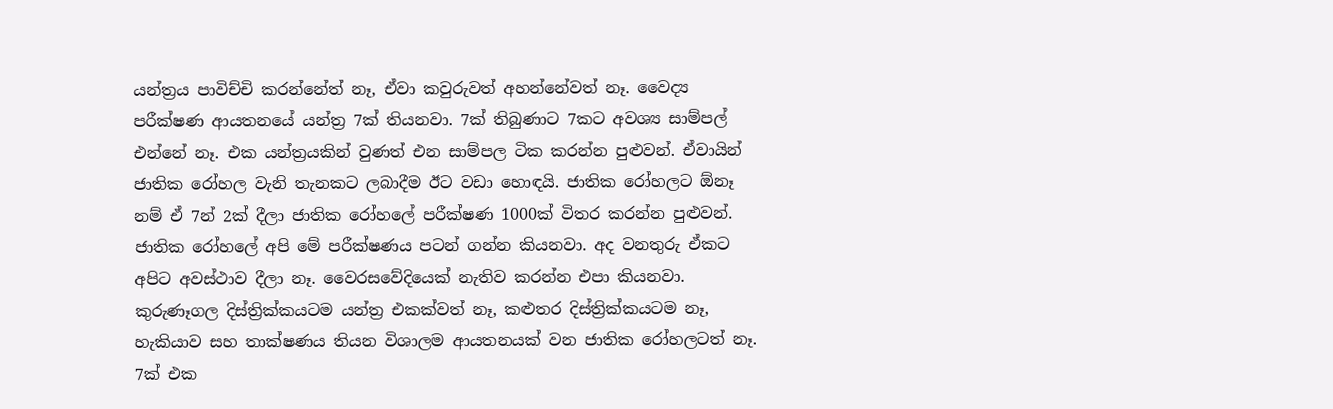යන්ත්‍රය පාවිච්චි කරන්නේත් නෑ, ඒවා කවුරුවත් අහන්නේවත් නෑ. වෛද්‍ය පරීක්ෂණ ආයතනයේ යන්ත්‍ර 7ක් තියනවා. 7ක් තිබුණාට 7කට අවශ්‍ය සාම්පල් එන්නේ නෑ. එක යන්ත්‍රයකින් වුණත් එන සාම්පල ටික කරන්න පුළුවන්. ඒවායින් ජාතික රෝහල වැනි තැනකට ලබාදීම ඊට වඩා හොඳයි. ජාතික රෝහලට ඕනෑ නම් ඒ 7න් 2ක් දීලා ජාතික රෝහලේ පරීක්ෂණ 1000ක් විතර කරන්න පුළුවන්. ජාතික රෝහලේ අපි මේ පරීක්ෂණය පටන් ගන්න කියනවා. අද වනතුරු ඒකට අපිට අවස්ථාව දීලා නෑ. වෛරසවේදියෙක් නැතිව කරන්න එපා කියනවා. කුරුණෑගල දිස්ත්‍රික්කයටම යන්ත්‍ර එකක්වත් නෑ, කළුතර දිස්ත්‍රික්කයටම නෑ, හැකියාව සහ තාක්ෂණය තියන විශාලම ආයතනයක් වන ජාතික රෝහලටත් නෑ. 7ක් එක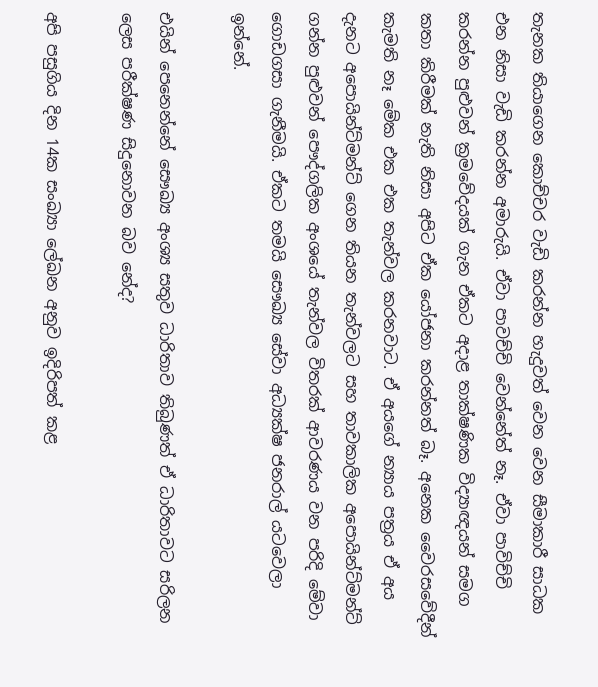තැනක තියාගෙන කොච්චර වැඩි කරන්න හැදුවත් වෙන වෙන සීමාකාරී සාධක එන නිසා වැඩි කරන්න අමාරුයි. ඒවා පාවච්චි වෙන්නේත් නෑ. ඒවා පාවිච්චි කරන්න පුළුවන් ක්‍රමවේදයක් ගැන ඒකට අදාළ තාක්ෂණික විද්‍යාඥයන් සමග කතා කිරීමක් නැති නිසා අපිට ඒක යෝජනා කරන්නත් බෑ. අනෙක වෛරසවේදීන් කැමති නෑ මේක එක එක තැන්වල කරනවාට. ඒ අයගේ න්‍යාය පත්‍රය ඒ අය දැනට අපොයින්ට්මන්ට් ගෙන තියන තැන්වලට සහ තාවකාලික අපොයින්ට්මන්ට් ගන්න පුළුවන් පෞද්ගලික අංශයේ තැන්වල විතරක් ආවරණය වන පරිදි මේවා ගොඩගසා ගැනීමයි. ඒකට තමයි සෞඛ්‍ය සේවා අධ්‍යක්ෂ ජනරාල් යටවෙලා ඉන්නේ.

එයින් පෙනෙන්නේ සෞඛ්‍ය අංශ්‍ය සතුව ධාරිතාව තිබුණත් ඒ ධාරිතාවට සරිලන ලෙස පරීක්ෂණ සිදුනොවන බව නේද?

අපි පසුගිය දින 14ක සංඛ්‍යා ලේඛන අනුව ඉදිරිපත් කළ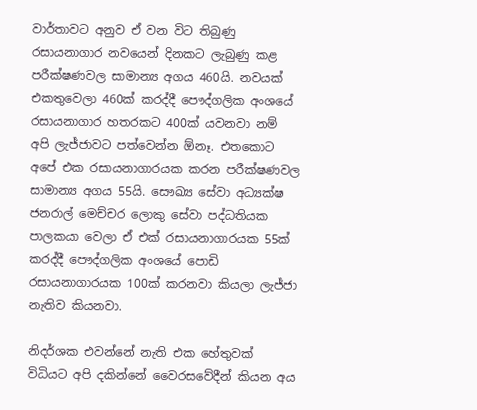වාර්තාවට අනුව ඒ වන විට තිබුණු රසායනාගාර නවයෙන් දිනකට ලැබුණු කළ පරීක්ෂණවල සාමාන්‍ය අගය 460යි. නවයක් එකතුවෙලා 460ක් කරද්දී පෞද්ගලික අංශයේ රසායනාගාර හතරකට 400ක් යවනවා නම් අපි ලැජ්ජාවට පත්වෙන්න ඕනෑ. එතකොට අපේ එක රසායනාගාරයක කරන පරීක්ෂණවල සාමාන්‍ය අගය 55යි. සෞඛ්‍ය සේවා අධ්‍යක්ෂ ජනරාල් මෙච්චර ලොකු සේවා පද්ධතියක පාලකයා වෙලා ඒ එක් රසායනාගාරයක 55ක් කරද්දී පෞද්ගලික අංශයේ පොඩි රසායනාගාරයක 100ක් කරනවා කියලා ලැජ්ජා නැතිව කියනවා.

නිදර්ශක එවන්නේ නැති එක හේතුවක් විධියට අපි දකින්නේ වෛරසවේදීන් කියන අය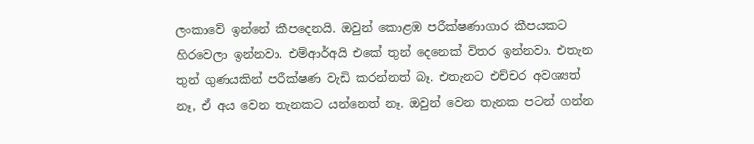ලංකාවේ ඉන්නේ කීපදෙනයි. ඔවුන් කොළඹ පරීක්ෂණාගාර කීපයකට හිරවෙලා ඉන්නවා. එම්ආර්අයි එකේ තුන් දෙනෙක් විතර ඉන්නවා. එතැන තුන් ගුණයකින් පරීක්ෂණ වැඩි කරන්නත් බෑ. එතැනට එච්චර අවශ්‍යත් නෑ, ඒ අය වෙන තැනකට යන්නෙත් නෑ. ඔවුන් වෙන තැනක පටන් ගන්න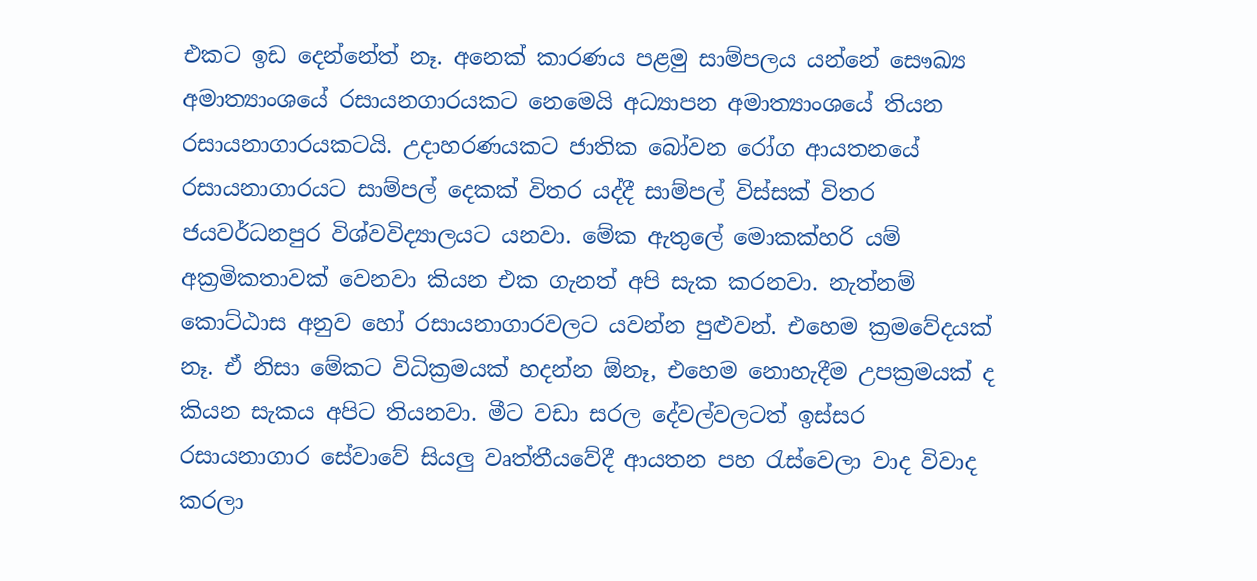එකට ඉඩ දෙන්නේත් නෑ. අනෙක් කාරණය පළමු සාම්පලය යන්නේ සෞඛ්‍ය අමාත්‍යාංශයේ රසායනගාරයකට නෙමෙයි අධ්‍යාපන අමාත්‍යාංශයේ තියන රසායනාගාරයකටයි. උදාහරණයකට ජාතික බෝවන රෝග ආයතනයේ රසායනාගාරයට සාම්පල් දෙකක් විතර යද්දී සාම්පල් විස්සක් විතර ජයවර්ධනපුර විශ්වවිද්‍යාලයට යනවා. මේක ඇතුලේ මොකක්හරි යම් අක්‍රමිකතාවක් වෙනවා කියන එක ගැනත් අපි සැක කරනවා. නැත්නම් කොට්ඨාස අනුව හෝ රසායනාගාරවලට යවන්න පුළුවන්. එහෙම ක්‍රමවේදයක් නෑ. ඒ නිසා මේකට විධික්‍රමයක් හදන්න ඕනෑ, එහෙම නොහැදීම උපක්‍රමයක් ද කියන සැකය අපිට තියනවා. මීට වඩා සරල දේවල්වලටත් ඉස්සර රසායනාගාර සේවාවේ සියලු වෘත්තීයවේදී ආයතන පහ රැස්වෙලා වාද විවාද කරලා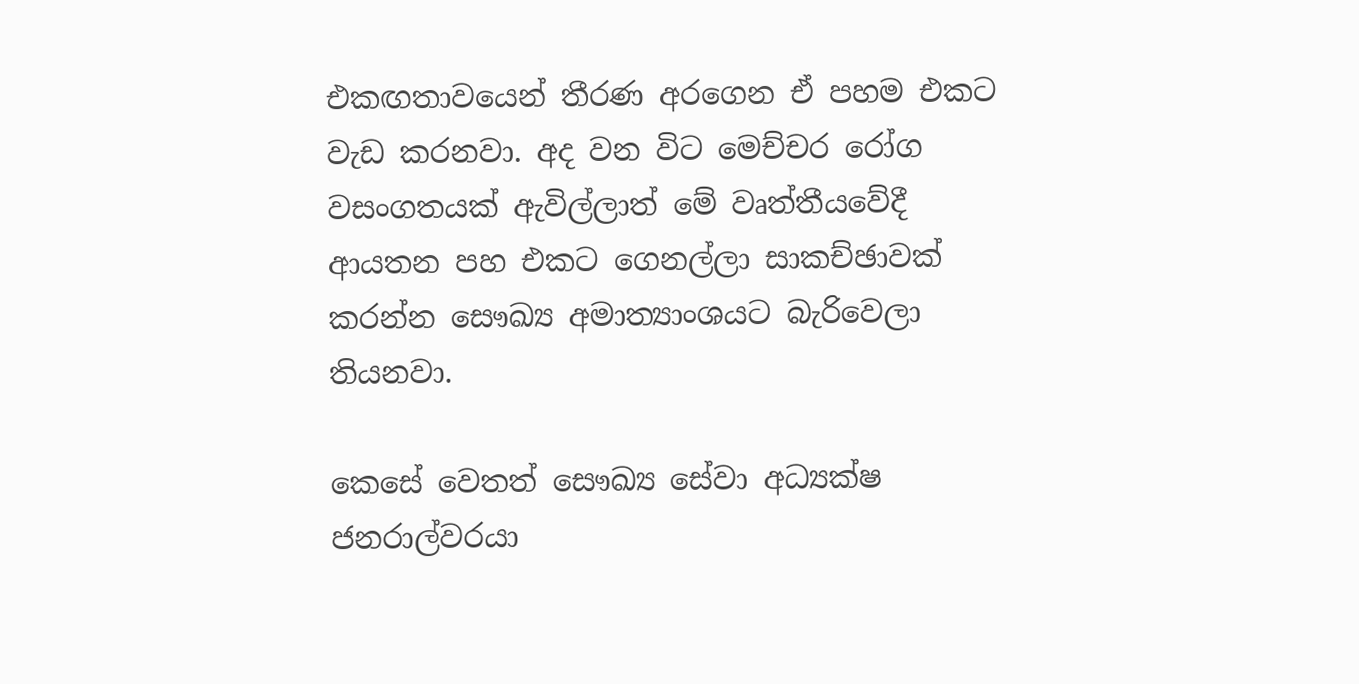එකඟතාවයෙන් තීරණ අරගෙන ඒ පහම එකට වැඩ කරනවා. අද වන විට මෙච්චර රෝග වසංගතයක් ඇවිල්ලාත් මේ වෘත්තීයවේදී ආයතන පහ එකට ගෙනල්ලා සාකච්ඡාවක් කරන්න සෞඛ්‍ය අමාත්‍යාංශයට බැරිවෙලා තියනවා.

කෙසේ වෙතත් සෞඛ්‍ය සේවා අධ්‍යක්ෂ ජනරාල්වරයා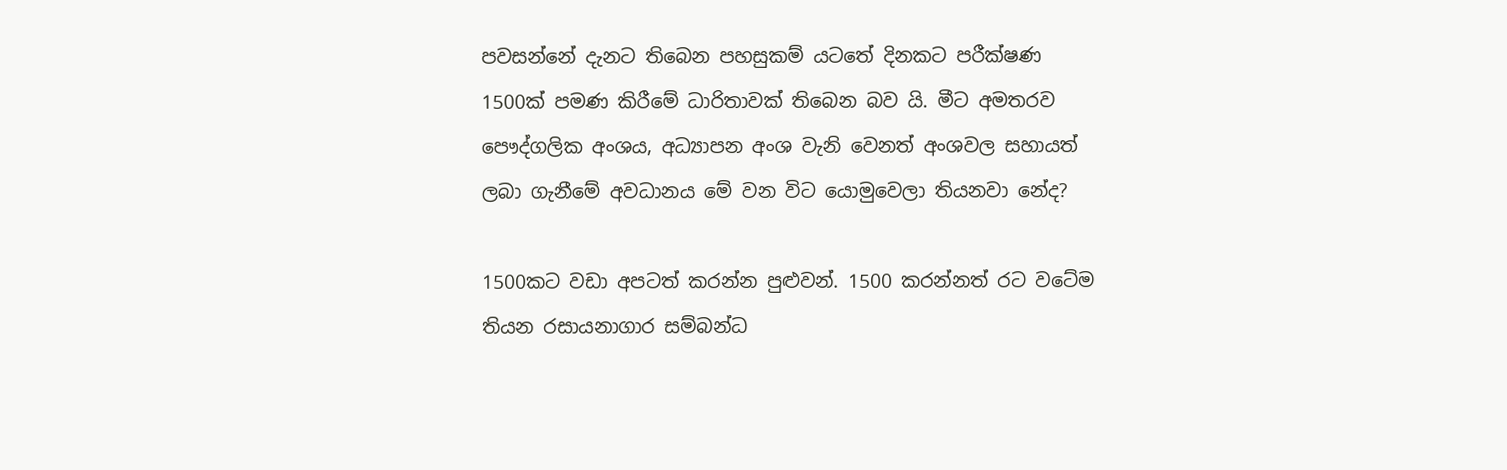පවසන්නේ දැනට තිබෙන පහසුකම් යටතේ දිනකට පරීක්ෂණ 1500ක් පමණ කිරීමේ ධාරිතාවක් තිබෙන බව යි. මීට අමතරව පෞද්ගලික අංශය, අධ්‍යාපන අංශ වැනි වෙනත් අංශවල සහායත් ලබා ගැනීමේ අවධානය මේ වන විට යොමුවෙලා තියනවා නේද?

1500කට වඩා අපටත් කරන්න පුළුවන්. 1500 කරන්නත් රට වටේම තියන රසායනාගාර සම්බන්ධ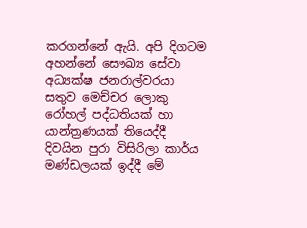කරගන්නේ ඇයි. අපි දිගටම අහන්නේ සෞඛ්‍ය සේවා අධ්‍යක්ෂ ජනරාල්වරයා සතුව මෙච්චර ලොකු රෝහල් පද්ධතියක් හා යාන්ත්‍රණයක් තියෙද්දී දිවයින පුරා විසිරිලා කාර්ය මණ්ඩලයක් ඉද්දී මේ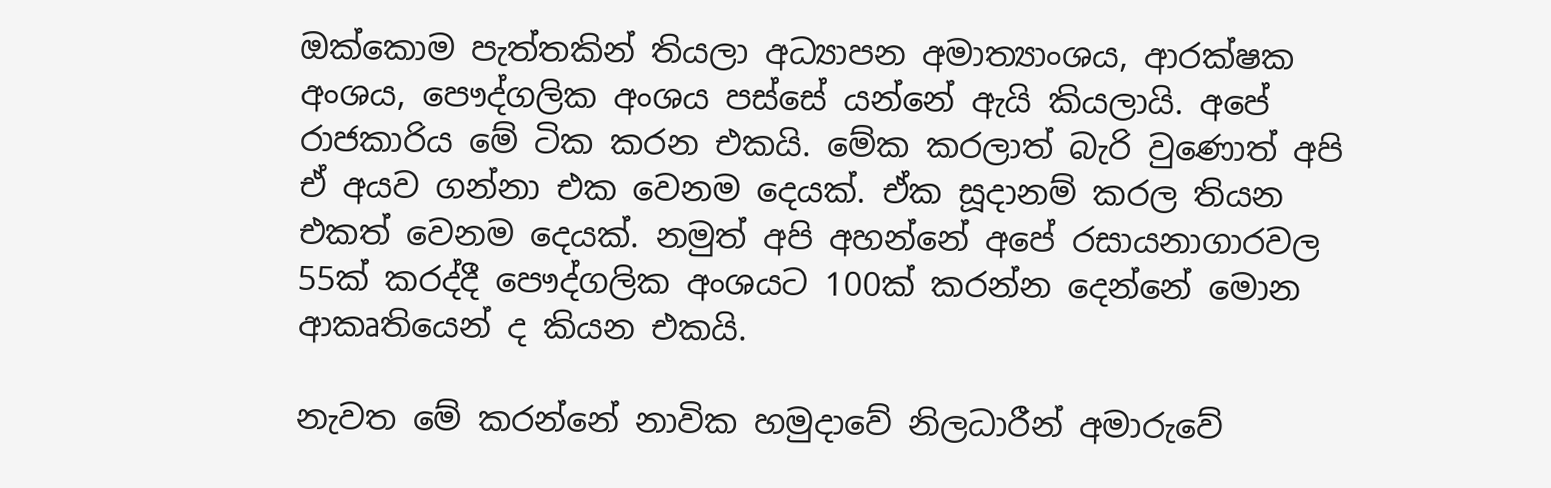ඔක්කොම පැත්තකින් තියලා අධ්‍යාපන අමාත්‍යාංශය, ආරක්ෂක අංශය, පෞද්ගලික අංශය පස්සේ යන්නේ ඇයි කියලායි. අපේ රාජකාරිය මේ ටික කරන එකයි. මේක කරලාත් බැරි වුණොත් අපි ඒ අයව ගන්නා එක වෙනම දෙයක්. ඒක සූදානම් කරල තියන එකත් වෙනම දෙයක්. නමුත් අපි අහන්නේ අපේ රසායනාගාරවල 55ක් කරද්දී පෞද්ගලික අංශයට 100ක් කරන්න දෙන්නේ මොන ආකෘතියෙන් ද කියන එකයි.

නැවත මේ කරන්නේ නාවික හමුදාවේ නිලධාරීන් අමාරුවේ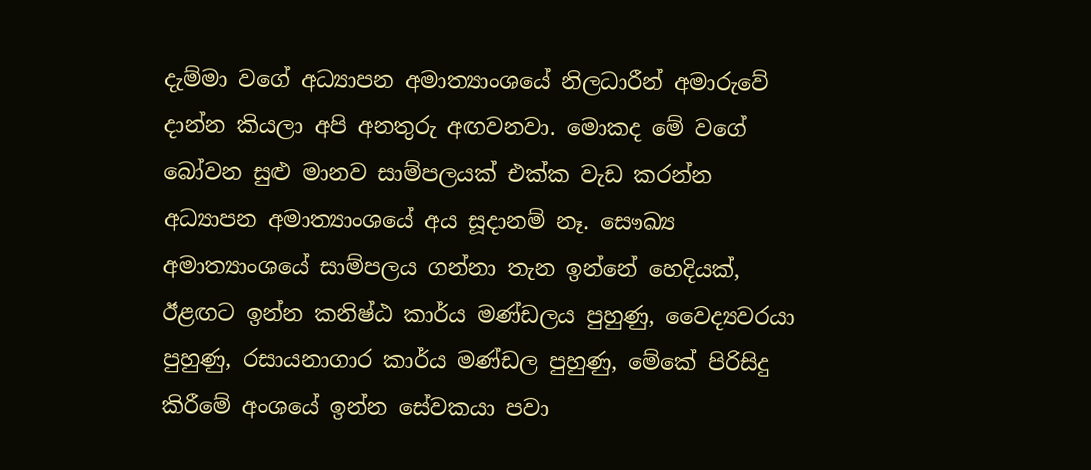දැම්මා වගේ අධ්‍යාපන අමාත්‍යාංශයේ නිලධාරීන් අමාරුවේ දාන්න කියලා අපි අනතුරු අඟවනවා. මොකද මේ වගේ බෝවන සුළු මානව සාම්පලයක් එක්ක වැඩ කරන්න අධ්‍යාපන අමාත්‍යාංශයේ අය සූදානම් නෑ. සෞඛ්‍ය අමාත්‍යාංශයේ සාම්පලය ගන්නා තැන ඉන්නේ හෙදියක්, ඊළඟට ඉන්න කනිෂ්ඨ කාර්ය මණ්ඩලය පුහුණු, වෛද්‍යවරයා පුහුණු, රසායනාගාර කාර්ය මණ්ඩල පුහුණු, මේකේ පිරිසිදු කිරීමේ අංශයේ ඉන්න සේවකයා පවා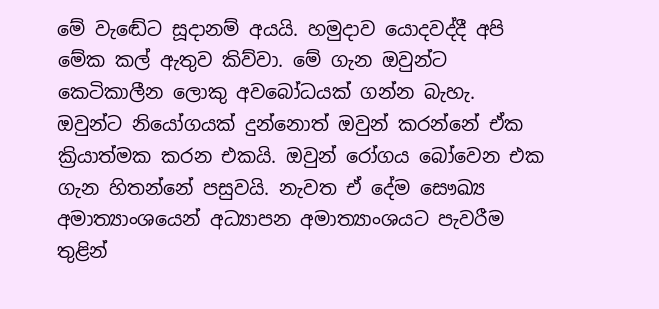මේ වැඬේට සූදානම් අයයි. හමුදාව යොදවද්දී අපි මේක කල් ඇතුව කිව්වා. මේ ගැන ඔවුන්ට කෙටිකාලීන ලොකු අවබෝධයක් ගන්න බැහැ. ඔවුන්ට නියෝගයක් දුන්නොත් ඔවුන් කරන්නේ ඒක ක්‍රියාත්මක කරන එකයි. ඔවුන් රෝගය බෝවෙන එක ගැන හිතන්නේ පසුවයි. නැවත ඒ දේම සෞඛ්‍ය අමාත්‍යාංශයෙන් අධ්‍යාපන අමාත්‍යාංශයට පැවරීම තුළින්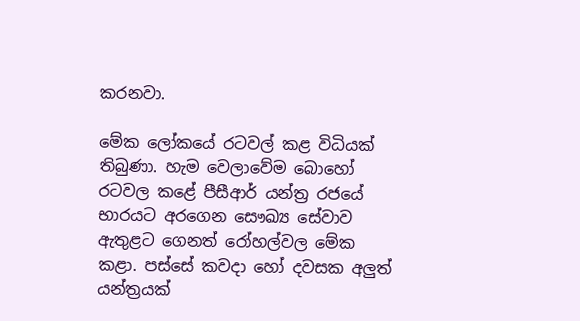කරනවා.

මේක ලෝකයේ රටවල් කළ විධියක් තිබුණා. හැම වෙලාවේම බොහෝ රටවල කළේ පීසීආර් යන්ත්‍ර රජයේ භාරයට අරගෙන සෞඛ්‍ය සේවාව ඇතුළට ගෙනත් රෝහල්වල මේක කළා. පස්සේ කවදා හෝ දවසක අලුත් යන්ත්‍රයක්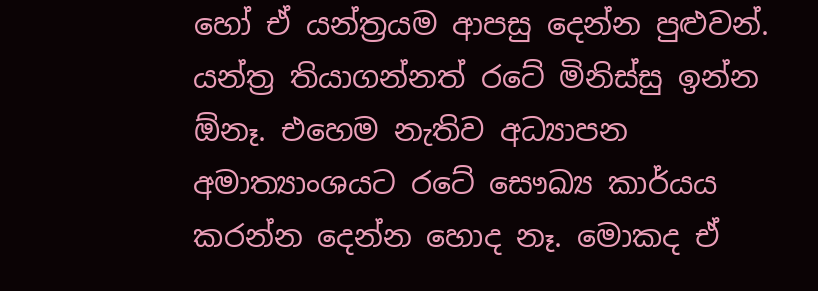හෝ ඒ යන්ත්‍රයම ආපසු දෙන්න පුළුවන්. යන්ත්‍ර තියාගන්නත් රටේ මිනිස්සු ඉන්න ඕනෑ. එහෙම නැතිව අධ්‍යාපන අමාත්‍යාංශයට රටේ සෞඛ්‍ය කාර්යය කරන්න දෙන්න හොද නෑ. මොකද ඒ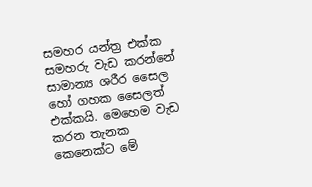සමහර යන්ත්‍ර එක්ක සමහරු වැඩ කරන්නේ සාමාන්‍ය ශරීර සෛල හෝ ගහක සෛලත් එක්කයි. මෙහෙම වැඩ කරන තැනක කෙනෙක්ට මේ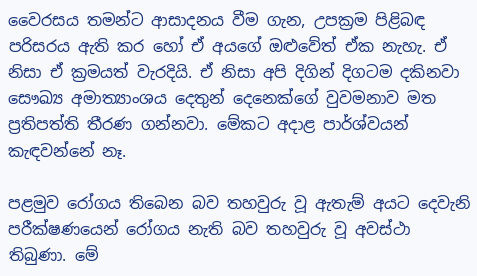වෛරසය තමන්ට ආසාදනය වීම ගැන, උපක්‍රම පිළිබඳ පරිසරය ඇති කර හෝ ඒ අයගේ ඔළුවේත් ඒක නැහැ. ඒ නිසා ඒ ක්‍රමයත් වැරදියි. ඒ නිසා අපි දිගින් දිගටම දකිනවා සෞඛ්‍ය අමාත්‍යාංශය දෙතුන් දෙනෙක්ගේ වුවමනාව මත ප්‍රතිපත්ති තීරණ ගන්නවා. මේකට අදාළ පාර්ශ්වයන් කැඳවන්නේ නෑ.

පළමුව රෝගය තිබෙන බව තහවුරු වූ ඇතැම් අයට දෙවැනි පරීක්ෂණයෙන් රෝගය නැති බව තහවුරු වූ අවස්ථා තිබුණා. මේ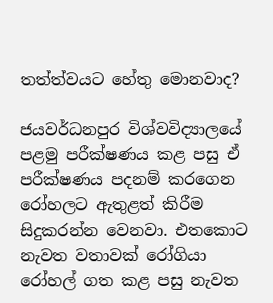තත්ත්වයට හේතු මොනවාද?

ජයවර්ධනපුර විශ්වවිද්‍යාලයේ පළමු පරීක්ෂණය කළ පසු ඒ පරීක්ෂණය පදනම් කරගෙන රෝහලට ඇතුළත් කිරීම සිදුකරන්න වෙනවා. එතකොට නැවත වතාවක් රෝගියා රෝහල් ගත කළ පසු නැවත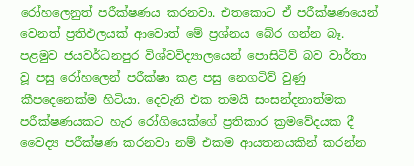රෝහලෙනුත් පරීක්ෂණය කරනවා. එතකොට ඒ පරීක්ෂණයෙන් වෙනත් ප්‍රතිඵලයක් ආවොත් මේ ප්‍රශ්නය බේර ගන්න බෑ. පළමුව ජයවර්ධනපුර විශ්වවිද්‍යාලයෙන් පොසිටිව් බව වාර්තා වූ පසු රෝහලෙන් පරීක්ෂා කළ පසු නෙගටිව් වුණු කීපදෙනෙක්ම හිටියා. දෙවැනි එක තමයි සංසන්දනාත්මක පරීක්ෂණයකට හැර රෝගියෙක්ගේ ප්‍රතිකාර ක්‍රමවේදයක දී වෛද්‍ය පරීක්ෂණ කරනවා නම් එකම ආයතනයකින් කරන්න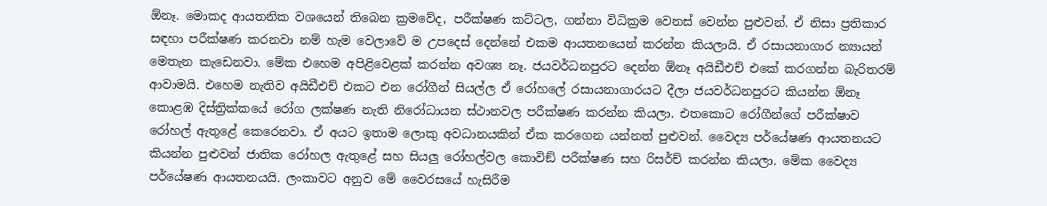ඕනෑ. මොකද ආයතනික වශයෙන් තිබෙන ක්‍රමවේද, පරීක්ෂණ කට්ටල, ගන්නා විධික්‍රම වෙනස් වෙන්න පුළුවන්. ඒ නිසා ප්‍රතිකාර සඳහා පරීක්ෂණ කරනවා නම් හැම වෙලාවේ ම උපදෙස් දෙන්නේ එකම ආයතනයෙන් කරන්න කියලායි. ඒ රසායනාගාර න්‍යායන් මෙතැන කැඩෙනවා. මේක එහෙම අපිළිවෙළක් කරන්න අවශ්‍ය නෑ. ජයවර්ධනපුරට දෙන්න ඕනෑ අයිඩීඑච් එකේ කරගන්න බැරිතරම් ආවාමයි. එහෙම නැතිව අයිඩීඑච් එකට එන රෝගීන් සියල්ල ඒ රෝහලේ රසායනාගාරයට දීලා ජයවර්ධනපුරට කියන්න ඕනෑ කොළඹ දිස්ත්‍රික්කයේ රෝග ලක්ෂණ නැති නිරෝධායන ස්ථානවල පරීක්ෂණ කරන්න කියලා. එතකොට රෝගීන්ගේ පරීක්ෂාව රෝහල් ඇතුළේ කෙරෙනවා. ඒ අයට ඉතාම ලොකු අවධානයකින් ඒක කරගෙන යන්නත් පුළුවන්. වෛද්‍ය පර්යේෂණ ආයතනයට කියන්න පුළුවන් ජාතික රෝහල ඇතුළේ සහ සියලු රෝහල්වල කොවිඞ් පරීක්ෂණ සහ රිසර්ච් කරන්න කියලා. මේක වෛද්‍ය පර්යේෂණ ආයතනයයි. ලංකාවට අනුව මේ වෛරසයේ හැසිරීම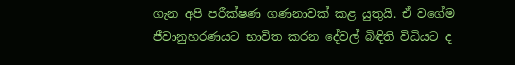ගැන අපි පරීක්ෂණ ගණනාවක් කළ යුතුයි. ඒ වගේම ජීවානුහරණයට භාවිත කරන දේවල් බිඳිති විධියට ද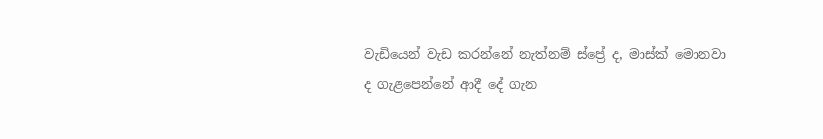වැඩියෙන් වැඩ කරන්නේ නැත්නම් ස්ප්‍රේ ද, මාස්ක් මොනවා ද ගැළපෙන්නේ ආදී දේ ගැන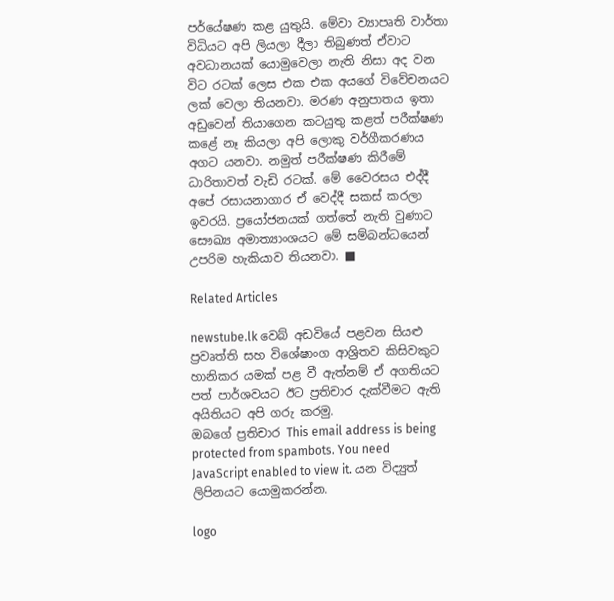පර්යේෂණ කළ යුතුයි. මේවා ව්‍යාපෘති වාර්තා විධියට අපි ලියලා දීලා තිබුණත් ඒවාට අවධානයක් යොමුවෙලා නැති නිසා අද වන විට රටක් ලෙස එක එක අයගේ විවේචනයට ලක් වෙලා තියනවා. මරණ අනුපාතය ඉතා අඩුවෙන් තියාගෙන කටයුතු කළත් පරීක්ෂණ කළේ නෑ කියලා අපි ලොකු වර්ගීකරණය අගට යනවා. නමුත් පරීක්ෂණ කිරීමේ ධාරිතාවත් වැඩි රටක්. මේ වෛරසය එද්දී අපේ රසායනාගාර ඒ වෙද්දී සකස් කරලා ඉවරයි. ප්‍රයෝජනයක් ගත්තේ නැති වුණාට සෞඛ්‍ය අමාත්‍යාංශයට මේ සම්බන්ධයෙන් උපරිම හැකියාව තියනවා. ■

Related Articles

newstube.lk වෙබ් අඩවියේ පළවන සියළු ප්‍රවෘත්ති සහ විශේෂාංග ආශ්‍රිතව කිසිවකුට හානිකර යමක් පළ වී ඇත්නම් ඒ අගතියට පත් පාර්ශවයට ඊට ප්‍රතිචාර දැක්වීමට ඇති අයිතියට අපි ගරු කරමු.
ඔබගේ ප්‍රතිචාර This email address is being protected from spambots. You need JavaScript enabled to view it. යන විද්‍යුත් ලිපිනයට යොමුකරන්න.

logo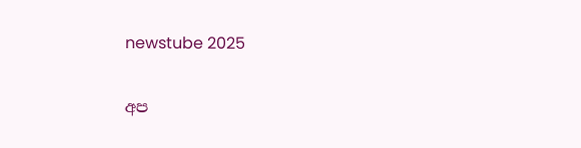newstube 2025

අප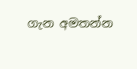ගැන අමතන්න